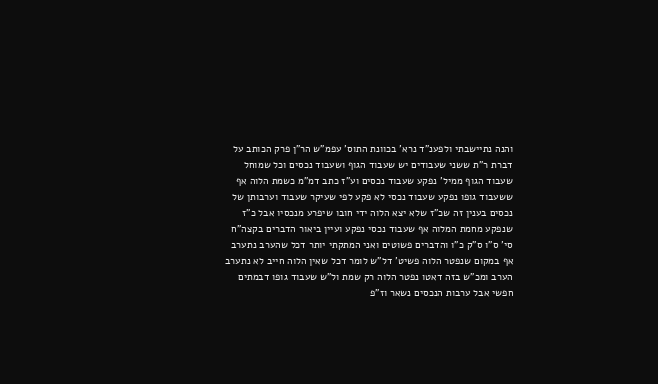והנה נתיישבתי ולפענ"ד נרא' בכוונת התוס' עפמ"ש הר"ן פרק הכותב על דברת ר"ת ששני שעבודים יש שעבוד הגוף ושעבוד נכסים וכל שמוחל שעבוד הגוף ממיל' נפקע שעבוד נכסים וע"ז כתב דמ"מ כשמת הלוה אף ששעבוד גופו נפקע שעבוד נכסי לא פקע לפי שעיקר שעבוד וערבותן של נכסים בענין זה שכ"ז שלא יצא הלוה ידי חובו שיפרע מנכסיו אבל כ"ז שנפקע מחמת המלוה אף שעבוד נכסי נפקע ועיין ביאור הדברים בקצה"ח סי' ס"ו ס"ק כ"ו והדברים פשוטים ואני המתקתי יותר דכל שהערב נתערב אף במקום שנפטר הלוה פשיט' דל"ש לומר דכל שאין הלוה חייב לא נתערב הערב ומכ"ש בזה דאטו נפטר הלוה רק שמת ול"ש שעבוד גופו דבמתים חפשי אבל ערבות הנכסים נשאר וז"פ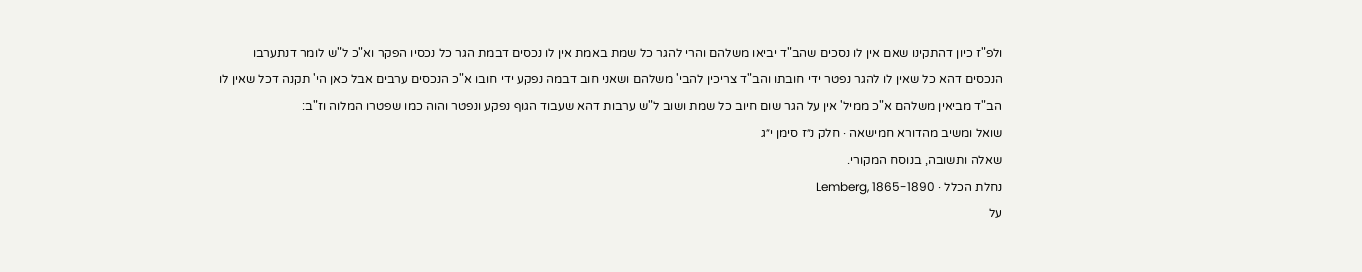ולפ"ז כיון דהתקינו שאם אין לו נסכים שהב"ד יביאו משלהם והרי להגר כל שמת באמת אין לו נכסים דבמת הגר כל נכסיו הפקר וא"כ ל"ש לומר דנתערבו הנכסים דהא כל שאין לו להגר נפטר ידי חובתו והב"ד צריכין להבי' משלהם ושאני חוב דבמה נפקע ידי חובו א"כ הנכסים ערבים אבל כאן הי' תקנה דכל שאין לו הב"ד מביאין משלהם א"כ ממיל' אין על הגר שום חיוב כל שמת ושוב ל"ש ערבות דהא שעבוד הגוף נפקע ונפטר והוה כמו שפטרו המלוה וז"ב:
שואל ומשיב מהדורא חמישאה · חלק נ״ז סימן י״ג
שאלה ותשובה, בנוסח המקורי.
נחלת הכלל · Lemberg, 1865-1890
על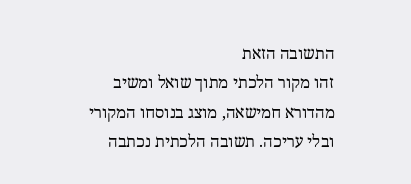התשובה הזאת
זהו מקור הלכתי מתוך שואל ומשיב מהדורא חמישאה, מוצג בנוסחו המקורי ובלי עריכה. תשובה הלכתית נכתבה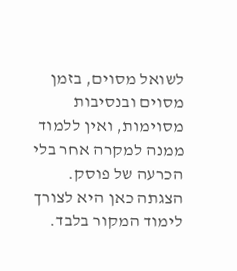לשואל מסוים, בזמן מסוים ובנסיבות מסוימות, ואין ללמוד ממנה למקרה אחר בלי הכרעה של פוסק. הצגתה כאן היא לצורך לימוד המקור בלבד.